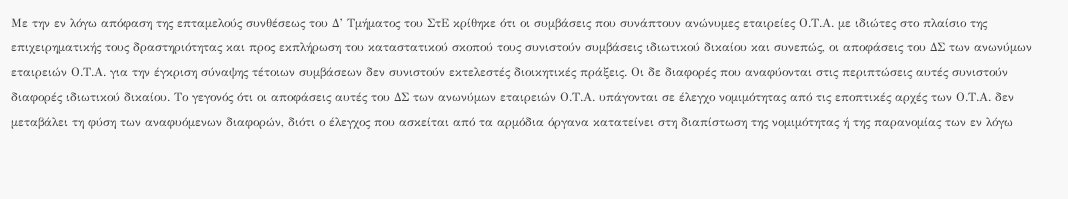Με την εν λόγω απόφαση της επταμελούς συνθέσεως του Δ’ Τμήματος του ΣτΕ κρίθηκε ότι οι συμβάσεις που συνάπτουν ανώνυμες εταιρείες Ο.Τ.Α. με ιδιώτες στο πλαίσιο της επιχειρηματικής τους δραστηριότητας και προς εκπλήρωση του καταστατικού σκοπού τους συνιστούν συμβάσεις ιδιωτικού δικαίου και συνεπώς, οι αποφάσεις του ΔΣ των ανωνύμων εταιρειών Ο.Τ.Α. για την έγκριση σύναψης τέτοιων συμβάσεων δεν συνιστούν εκτελεστές διοικητικές πράξεις. Οι δε διαφορές που αναφύονται στις περιπτώσεις αυτές συνιστούν διαφορές ιδιωτικού δικαίου. Το γεγονός ότι οι αποφάσεις αυτές του ΔΣ των ανωνύμων εταιρειών Ο.Τ.Α. υπάγονται σε έλεγχο νομιμότητας από τις εποπτικές αρχές των Ο.Τ.Α. δεν μεταβάλει τη φύση των αναφυόμενων διαφορών, διότι ο έλεγχος που ασκείται από τα αρμόδια όργανα κατατείνει στη διαπίστωση της νομιμότητας ή της παρανομίας των εν λόγω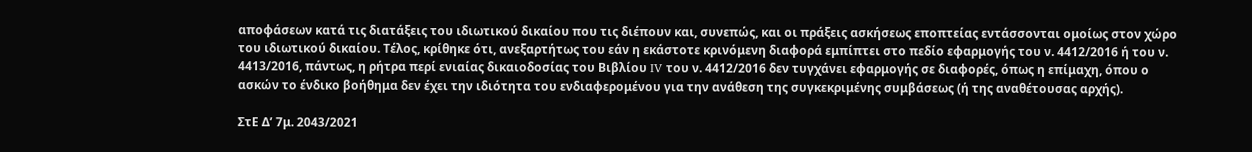αποφάσεων κατά τις διατάξεις του ιδιωτικού δικαίου που τις διέπουν και, συνεπώς, και οι πράξεις ασκήσεως εποπτείας εντάσσονται ομοίως στον χώρο του ιδιωτικού δικαίου. Τέλος, κρίθηκε ότι, ανεξαρτήτως του εάν η εκάστοτε κρινόμενη διαφορά εμπίπτει στο πεδίο εφαρμογής του ν. 4412/2016 ή του ν. 4413/2016, πάντως, η ρήτρα περί ενιαίας δικαιοδοσίας του Βιβλίου IV του ν. 4412/2016 δεν τυγχάνει εφαρμογής σε διαφορές, όπως η επίμαχη, όπου ο ασκών το ένδικο βοήθημα δεν έχει την ιδιότητα του ενδιαφερομένου για την ανάθεση της συγκεκριμένης συμβάσεως (ή της αναθέτουσας αρχής).

ΣτΕ Δ’ 7μ. 2043/2021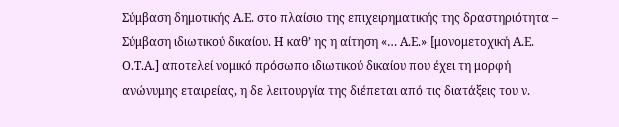Σύμβαση δημοτικής Α.Ε. στο πλαίσιο της επιχειρηματικής της δραστηριότητα – Σύμβαση ιδιωτικού δικαίου. Η καθ’ ης η αίτηση «… Α.Ε.» [μονομετοχική Α.Ε. Ο.Τ.Α.] αποτελεί νομικό πρόσωπο ιδιωτικού δικαίου που έχει τη μορφή ανώνυμης εταιρείας, η δε λειτουργία της διέπεται από τις διατάξεις του ν.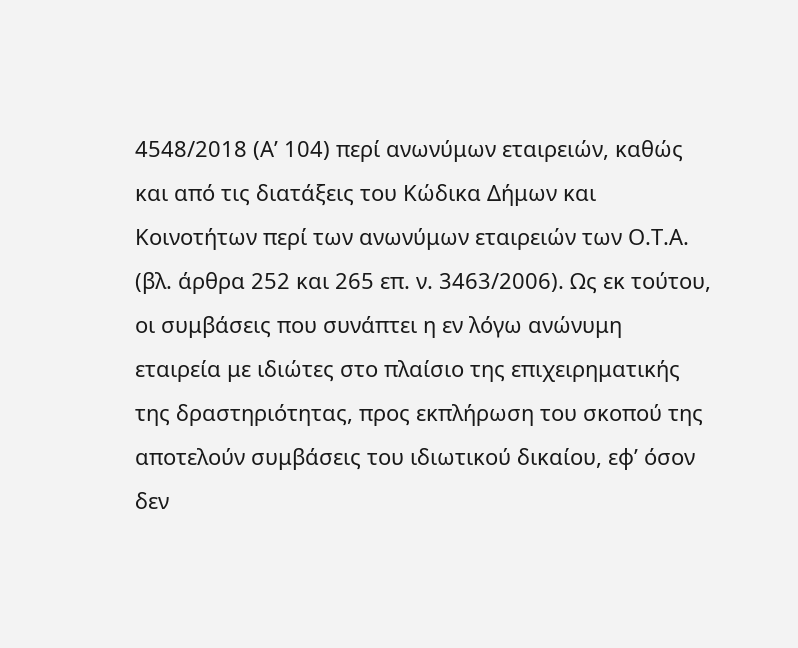4548/2018 (Α’ 104) περί ανωνύμων εταιρειών, καθώς και από τις διατάξεις του Κώδικα Δήμων και Κοινοτήτων περί των ανωνύμων εταιρειών των Ο.Τ.Α. (βλ. άρθρα 252 και 265 επ. ν. 3463/2006). Ως εκ τούτου, οι συμβάσεις που συνάπτει η εν λόγω ανώνυμη εταιρεία με ιδιώτες στο πλαίσιο της επιχειρηματικής της δραστηριότητας, προς εκπλήρωση του σκοπού της αποτελούν συμβάσεις του ιδιωτικού δικαίου, εφ’ όσον δεν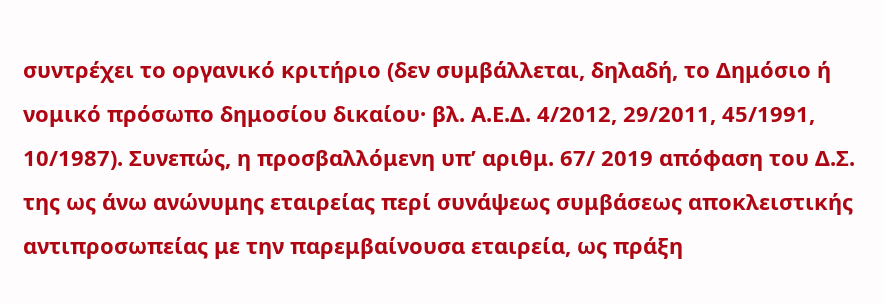συντρέχει το οργανικό κριτήριο (δεν συμβάλλεται, δηλαδή, το Δημόσιο ή νομικό πρόσωπο δημοσίου δικαίου· βλ. Α.Ε.Δ. 4/2012, 29/2011, 45/1991, 10/1987). Συνεπώς, η προσβαλλόμενη υπ’ αριθμ. 67/ 2019 απόφαση του Δ.Σ. της ως άνω ανώνυμης εταιρείας περί συνάψεως συμβάσεως αποκλειστικής αντιπροσωπείας με την παρεμβαίνουσα εταιρεία, ως πράξη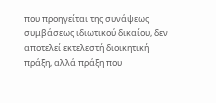που προηγείται της συνάψεως συμβάσεως ιδιωτικού δικαίου, δεν αποτελεί εκτελεστή διοικητική πράξη, αλλά πράξη που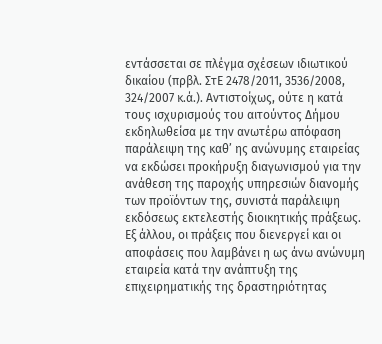εντάσσεται σε πλέγμα σχέσεων ιδιωτικού δικαίου (πρβλ. ΣτΕ 2478/2011, 3536/2008, 324/2007 κ.ά.). Αντιστοίχως, ούτε η κατά τους ισχυρισμούς του αιτούντος Δήμου εκδηλωθείσα με την ανωτέρω απόφαση παράλειψη της καθ’ ης ανώνυμης εταιρείας να εκδώσει προκήρυξη διαγωνισμού για την ανάθεση της παροχής υπηρεσιών διανομής των προϊόντων της, συνιστά παράλειψη εκδόσεως εκτελεστής διοικητικής πράξεως. Εξ άλλου, οι πράξεις που διενεργεί και οι αποφάσεις που λαμβάνει η ως άνω ανώνυμη εταιρεία κατά την ανάπτυξη της επιχειρηματικής της δραστηριότητας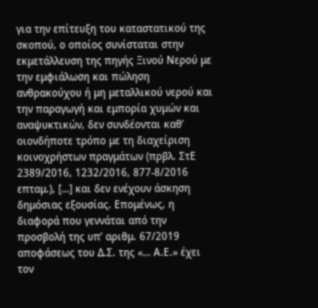για την επίτευξη του καταστατικού της σκοπού, ο οποίος συνίσταται στην εκμετάλλευση της πηγής Ξινού Νερού με την εμφιάλωση και πώληση ανθρακούχου ή μη μεταλλικού νερού και την παραγωγή και εμπορία χυμών και αναψυκτικών, δεν συνδέονται καθ’ οιονδήποτε τρόπο με τη διαχείριση κοινοχρήστων πραγμάτων (πρβλ. ΣτΕ 2389/2016, 1232/2016, 877-8/2016 επταμ.), […] και δεν ενέχουν άσκηση δημόσιας εξουσίας. Επομένως, η διαφορά που γεννάται από την προσβολή της υπ’ αριθμ. 67/2019 αποφάσεως του Δ.Σ. της «… Α.Ε.» έχει τον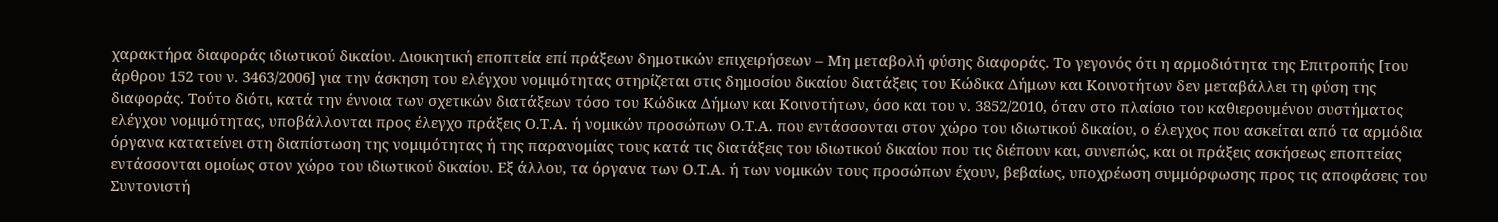χαρακτήρα διαφοράς ιδιωτικού δικαίου. Διοικητική εποπτεία επί πράξεων δημοτικών επιχειρήσεων – Μη μεταβολή φύσης διαφοράς. Το γεγονός ότι η αρμοδιότητα της Επιτροπής [του άρθρου 152 του ν. 3463/2006] για την άσκηση του ελέγχου νομιμότητας στηρίζεται στις δημοσίου δικαίου διατάξεις του Κώδικα Δήμων και Κοινοτήτων δεν μεταβάλλει τη φύση της διαφοράς. Τούτο διότι, κατά την έννοια των σχετικών διατάξεων τόσο του Κώδικα Δήμων και Κοινοτήτων, όσο και του ν. 3852/2010, όταν στο πλαίσιο του καθιερουμένου συστήματος ελέγχου νομιμότητας, υποβάλλονται προς έλεγχο πράξεις Ο.Τ.Α. ή νομικών προσώπων Ο.Τ.Α. που εντάσσονται στον χώρο του ιδιωτικού δικαίου, ο έλεγχος που ασκείται από τα αρμόδια όργανα κατατείνει στη διαπίστωση της νομιμότητας ή της παρανομίας τους κατά τις διατάξεις του ιδιωτικού δικαίου που τις διέπουν και, συνεπώς, και οι πράξεις ασκήσεως εποπτείας εντάσσονται ομοίως στον χώρο του ιδιωτικού δικαίου. Εξ άλλου, τα όργανα των Ο.Τ.Α. ή των νομικών τους προσώπων έχουν, βεβαίως, υποχρέωση συμμόρφωσης προς τις αποφάσεις του Συντονιστή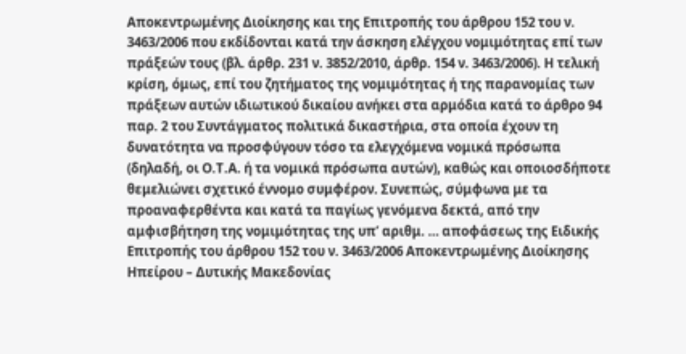Αποκεντρωμένης Διοίκησης και της Επιτροπής του άρθρου 152 του ν. 3463/2006 που εκδίδονται κατά την άσκηση ελέγχου νομιμότητας επί των πράξεών τους (βλ. άρθρ. 231 ν. 3852/2010, άρθρ. 154 ν. 3463/2006). Η τελική κρίση, όμως, επί του ζητήματος της νομιμότητας ή της παρανομίας των πράξεων αυτών ιδιωτικού δικαίου ανήκει στα αρμόδια κατά το άρθρο 94 παρ. 2 του Συντάγματος πολιτικά δικαστήρια, στα οποία έχουν τη δυνατότητα να προσφύγουν τόσο τα ελεγχόμενα νομικά πρόσωπα (δηλαδή, οι Ο.Τ.Α. ή τα νομικά πρόσωπα αυτών), καθώς και οποιοσδήποτε θεμελιώνει σχετικό έννομο συμφέρον. Συνεπώς, σύμφωνα με τα προαναφερθέντα και κατά τα παγίως γενόμενα δεκτά, από την αμφισβήτηση της νομιμότητας της υπ’ αριθμ. … αποφάσεως της Ειδικής Επιτροπής του άρθρου 152 του ν. 3463/2006 Αποκεντρωμένης Διοίκησης Ηπείρου – Δυτικής Μακεδονίας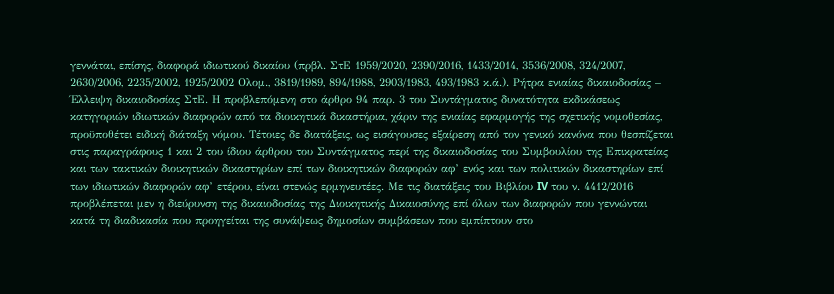γεννάται, επίσης, διαφορά ιδιωτικού δικαίου (πρβλ. ΣτΕ 1959/2020, 2390/2016, 1433/2014, 3536/2008, 324/2007, 2630/2006, 2235/2002, 1925/2002 Ολομ., 3819/1989, 894/1988, 2903/1983, 493/1983 κ.ά.). Ρήτρα ενιαίας δικαιοδοσίας – Έλλειψη δικαιοδοσίας ΣτΕ. Η προβλεπόμενη στο άρθρο 94 παρ. 3 του Συντάγματος δυνατότητα εκδικάσεως κατηγοριών ιδιωτικών διαφορών από τα διοικητικά δικαστήρια, χάριν της ενιαίας εφαρμογής της σχετικής νομοθεσίας, προϋποθέτει ειδική διάταξη νόμου. Τέτοιες δε διατάξεις, ως εισάγουσες εξαίρεση από τον γενικό κανόνα που θεσπίζεται στις παραγράφους 1 και 2 του ίδιου άρθρου του Συντάγματος περί της δικαιοδοσίας του Συμβουλίου της Επικρατείας και των τακτικών διοικητικών δικαστηρίων επί των διοικητικών διαφορών αφ’ ενός και των πολιτικών δικαστηρίων επί των ιδιωτικών διαφορών αφ’ ετέρου, είναι στενώς ερμηνευτέες. Με τις διατάξεις του Βιβλίου IV του ν. 4412/2016 προβλέπεται μεν η διεύρυνση της δικαιοδοσίας της Διοικητικής Δικαιοσύνης επί όλων των διαφορών που γεννώνται κατά τη διαδικασία που προηγείται της συνάψεως δημοσίων συμβάσεων που εμπίπτουν στο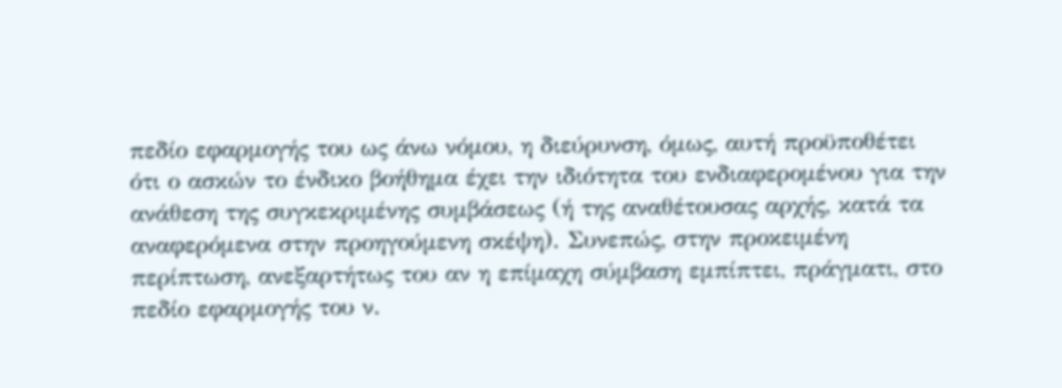πεδίο εφαρμογής του ως άνω νόμου, η διεύρυνση, όμως, αυτή προϋποθέτει ότι ο ασκών το ένδικο βοήθημα έχει την ιδιότητα του ενδιαφερομένου για την ανάθεση της συγκεκριμένης συμβάσεως (ή της αναθέτουσας αρχής, κατά τα αναφερόμενα στην προηγούμενη σκέψη). Συνεπώς, στην προκειμένη περίπτωση, ανεξαρτήτως του αν η επίμαχη σύμβαση εμπίπτει, πράγματι, στο πεδίο εφαρμογής του ν.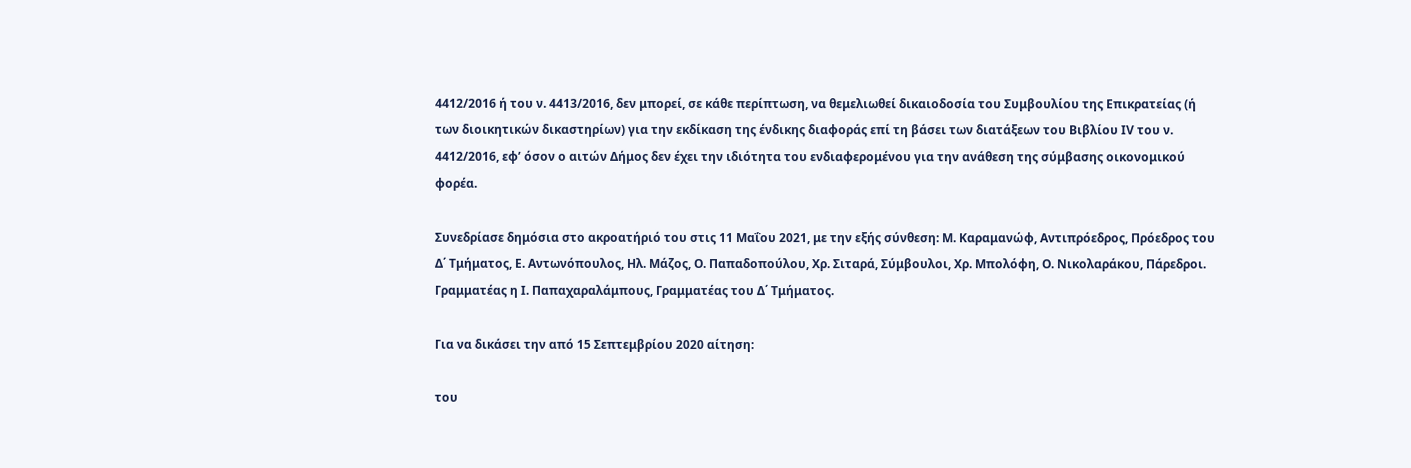4412/2016 ή του ν. 4413/2016, δεν μπορεί, σε κάθε περίπτωση, να θεμελιωθεί δικαιοδοσία του Συμβουλίου της Επικρατείας (ή των διοικητικών δικαστηρίων) για την εκδίκαση της ένδικης διαφοράς επί τη βάσει των διατάξεων του Βιβλίου ΙV του ν. 4412/2016, εφ’ όσον ο αιτών Δήμος δεν έχει την ιδιότητα του ενδιαφερομένου για την ανάθεση της σύμβασης οικονομικού φορέα.

Συνεδρίασε δημόσια στο ακροατήριό του στις 11 Μαΐου 2021, με την εξής σύνθεση: Μ. Καραμανώφ, Αντιπρόεδρος, Πρόεδρος του Δ΄ Τμήματος, Ε. Αντωνόπουλος, Ηλ. Μάζος, Ο. Παπαδοπούλου, Χρ. Σιταρά, Σύμβουλοι, Χρ. Μπολόφη, Ο. Νικολαράκου, Πάρεδροι. Γραμματέας η Ι. Παπαχαραλάμπους, Γραμματέας του Δ΄ Τμήματος.

Για να δικάσει την από 15 Σεπτεμβρίου 2020 αίτηση:

του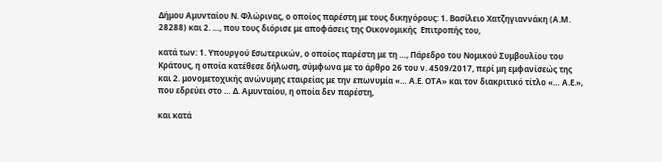Δήμου Αμυνταίου Ν. Φλώρινας, ο οποίος παρέστη με τους δικηγόρους: 1. Βασίλειο Χατζηγιαννάκη (Α.Μ. 28288) και 2. …, που τους διόρισε με αποφάσεις της Οικονομικής  Επιτροπής του,

κατά των: 1. Υπουργού Εσωτερικών, ο οποίος παρέστη με τη …, Πάρεδρο του Νομικού Συμβουλίου του Κράτους, η οποία κατέθεσε δήλωση, σύμφωνα με το άρθρο 26 του ν. 4509/2017, περί μη εμφανίσεώς της και 2. μονομετοχικής ανώνυμης εταιρείας με την επωνυμία «… Α.Ε. ΟΤΑ» και τον διακριτικό τίτλο «… Α.Ε.», που εδρεύει στο … Δ. Αμυνταίου, η οποία δεν παρέστη,

και κατά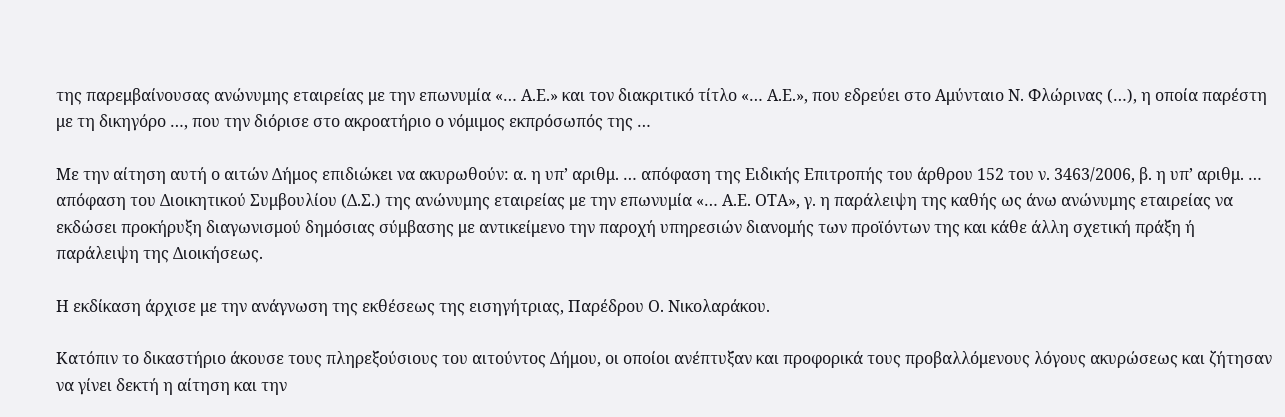της παρεμβαίνουσας ανώνυμης εταιρείας με την επωνυμία «… Α.Ε.» και τον διακριτικό τίτλο «… Α.Ε.», που εδρεύει στο Αμύνταιο Ν. Φλώρινας (…), η οποία παρέστη με τη δικηγόρο …, που την διόρισε στο ακροατήριο ο νόμιμος εκπρόσωπός της …

Με την αίτηση αυτή ο αιτών Δήμος επιδιώκει να ακυρωθούν: α. η υπ’ αριθμ. … απόφαση της Ειδικής Επιτροπής του άρθρου 152 του ν. 3463/2006, β. η υπ’ αριθμ. … απόφαση του Διοικητικού Συμβουλίου (Δ.Σ.) της ανώνυμης εταιρείας με την επωνυμία «… Α.Ε. ΟΤΑ», γ. η παράλειψη της καθής ως άνω ανώνυμης εταιρείας να εκδώσει προκήρυξη διαγωνισμού δημόσιας σύμβασης με αντικείμενο την παροχή υπηρεσιών διανομής των προϊόντων της και κάθε άλλη σχετική πράξη ή παράλειψη της Διοικήσεως.

Η εκδίκαση άρχισε με την ανάγνωση της εκθέσεως της εισηγήτριας, Παρέδρου Ο. Νικολαράκου.

Κατόπιν το δικαστήριο άκουσε τους πληρεξούσιους του αιτούντος Δήμου, οι οποίοι ανέπτυξαν και προφορικά τους προβαλλόμενους λόγους ακυρώσεως και ζήτησαν να γίνει δεκτή η αίτηση και την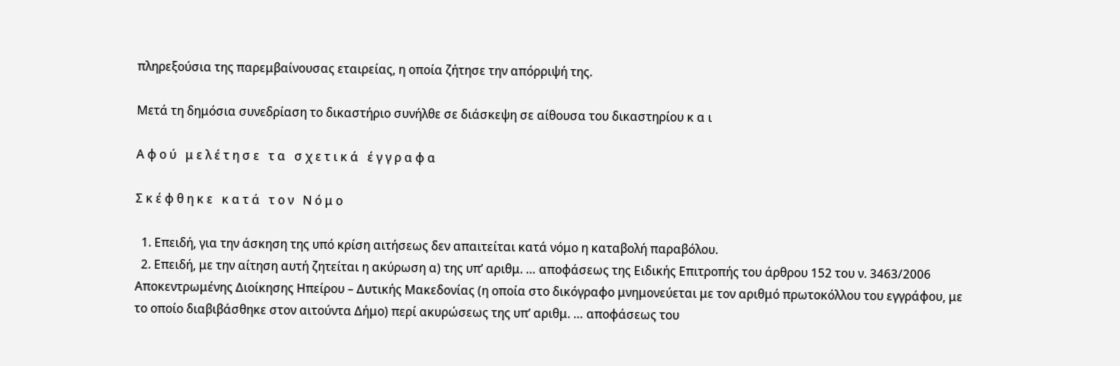πληρεξούσια της παρεμβαίνουσας εταιρείας, η οποία ζήτησε την απόρριψή της.

Μετά τη δημόσια συνεδρίαση το δικαστήριο συνήλθε σε διάσκεψη σε αίθουσα του δικαστηρίου κ α ι

Α φ ο ύ   μ ε λ έ τ η σ ε   τ α   σ χ ε τ ι κ ά   έ γ γ ρ α φ α

Σ κ έ φ θ η κ ε   κ α τ ά   τ ο ν   Ν ό μ ο

  1. Επειδή, για την άσκηση της υπό κρίση αιτήσεως δεν απαιτείται κατά νόμο η καταβολή παραβόλου.
  2. Επειδή, με την αίτηση αυτή ζητείται η ακύρωση α) της υπ’ αριθμ. … αποφάσεως της Ειδικής Επιτροπής του άρθρου 152 του ν. 3463/2006 Αποκεντρωμένης Διοίκησης Ηπείρου – Δυτικής Μακεδονίας (η οποία στο δικόγραφο μνημονεύεται με τον αριθμό πρωτοκόλλου του εγγράφου, με το οποίο διαβιβάσθηκε στον αιτούντα Δήμο) περί ακυρώσεως της υπ’ αριθμ. … αποφάσεως του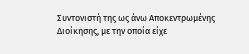Συντονιστή της ως άνω Αποκεντρωμένης Διοίκησης, με την οποία είχε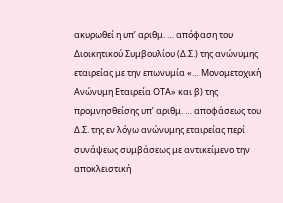ακυρωθεί η υπ’ αριθμ. … απόφαση του Διοικητικού Συμβουλίου (Δ.Σ.) της ανώνυμης εταιρείας με την επωνυμία «… Μονομετοχική Ανώνυμη Εταιρεία ΟΤΑ» και β) της προμνησθείσης υπ’ αριθμ. … αποφάσεως του Δ.Σ. της εν λόγω ανώνυμης εταιρείας περί συνάψεως συμβάσεως με αντικείμενο την αποκλειστική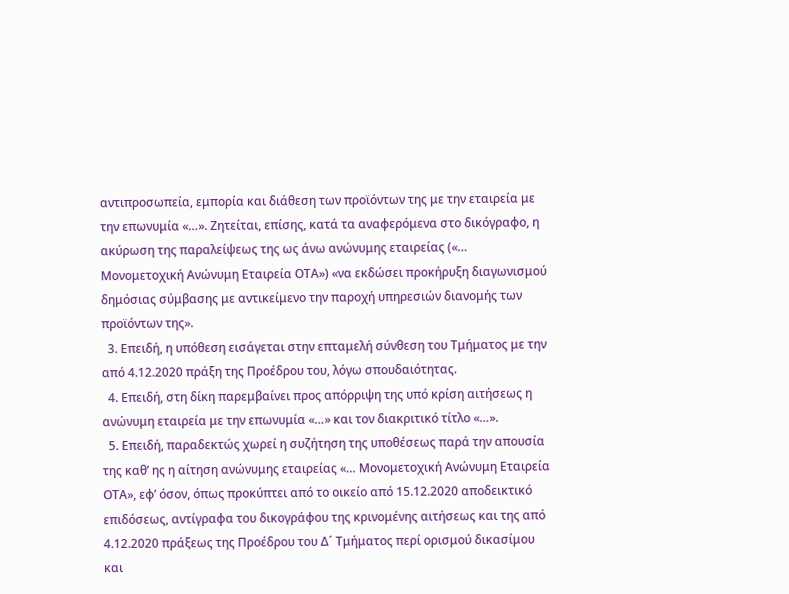αντιπροσωπεία, εμπορία και διάθεση των προϊόντων της με την εταιρεία με την επωνυμία «…». Ζητείται, επίσης, κατά τα αναφερόμενα στο δικόγραφο, η ακύρωση της παραλείψεως της ως άνω ανώνυμης εταιρείας («… Μονομετοχική Ανώνυμη Εταιρεία ΟΤΑ») «να εκδώσει προκήρυξη διαγωνισμού δημόσιας σύμβασης με αντικείμενο την παροχή υπηρεσιών διανομής των προϊόντων της».
  3. Επειδή, η υπόθεση εισάγεται στην επταμελή σύνθεση του Τμήματος με την από 4.12.2020 πράξη της Προέδρου του, λόγω σπουδαιότητας.
  4. Επειδή, στη δίκη παρεμβαίνει προς απόρριψη της υπό κρίση αιτήσεως η ανώνυμη εταιρεία με την επωνυμία «…» και τον διακριτικό τίτλο «…».
  5. Επειδή, παραδεκτώς χωρεί η συζήτηση της υποθέσεως παρά την απουσία της καθ’ ης η αίτηση ανώνυμης εταιρείας «… Μονομετοχική Ανώνυμη Εταιρεία ΟΤΑ», εφ’ όσον, όπως προκύπτει από το οικείο από 15.12.2020 αποδεικτικό επιδόσεως, αντίγραφα του δικογράφου της κρινομένης αιτήσεως και της από 4.12.2020 πράξεως της Προέδρου του Δ´ Τμήματος περί ορισμού δικασίμου και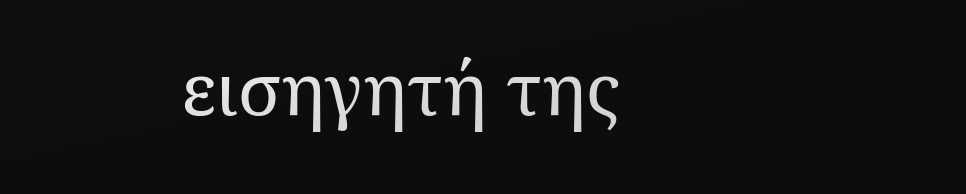εισηγητή της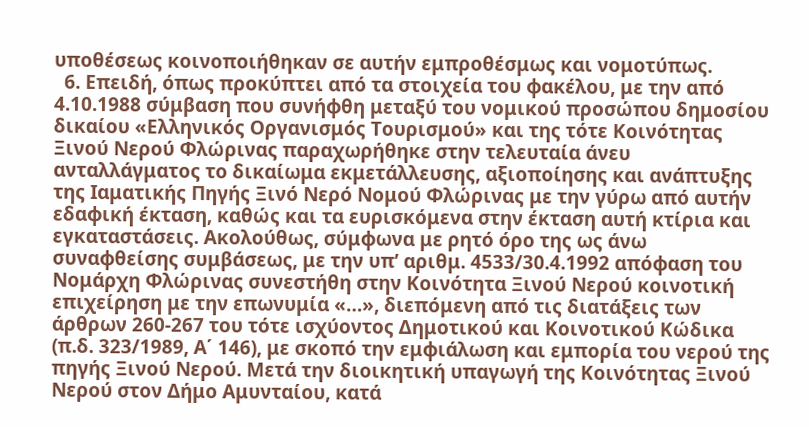υποθέσεως κοινοποιήθηκαν σε αυτήν εμπροθέσμως και νομοτύπως.
  6. Επειδή, όπως προκύπτει από τα στοιχεία του φακέλου, με την από 4.10.1988 σύμβαση που συνήφθη μεταξύ του νομικού προσώπου δημοσίου δικαίου «Ελληνικός Οργανισμός Τουρισμού» και της τότε Κοινότητας Ξινού Νερού Φλώρινας παραχωρήθηκε στην τελευταία άνευ ανταλλάγματος το δικαίωμα εκμετάλλευσης, αξιοποίησης και ανάπτυξης της Ιαματικής Πηγής Ξινό Νερό Νομού Φλώρινας με την γύρω από αυτήν εδαφική έκταση, καθώς και τα ευρισκόμενα στην έκταση αυτή κτίρια και εγκαταστάσεις. Ακολούθως, σύμφωνα με ρητό όρο της ως άνω συναφθείσης συμβάσεως, με την υπ’ αριθμ. 4533/30.4.1992 απόφαση του Νομάρχη Φλώρινας συνεστήθη στην Κοινότητα Ξινού Νερού κοινοτική επιχείρηση με την επωνυμία «…», διεπόμενη από τις διατάξεις των άρθρων 260-267 του τότε ισχύοντος Δημοτικού και Κοινοτικού Κώδικα (π.δ. 323/1989, Α΄ 146), με σκοπό την εμφιάλωση και εμπορία του νερού της πηγής Ξινού Νερού. Μετά την διοικητική υπαγωγή της Κοινότητας Ξινού Νερού στον Δήμο Αμυνταίου, κατά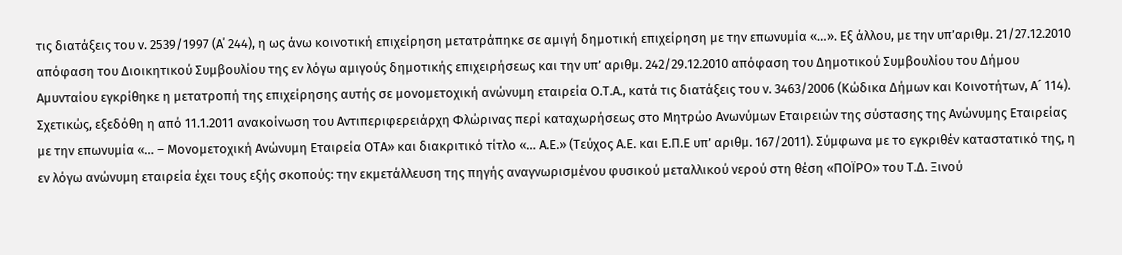τις διατάξεις του ν. 2539/1997 (Α΄ 244), η ως άνω κοινοτική επιχείρηση μετατράπηκε σε αμιγή δημοτική επιχείρηση με την επωνυμία «…». Εξ άλλου, με την υπ’αριθμ. 21/27.12.2010 απόφαση του Διοικητικού Συμβουλίου της εν λόγω αμιγούς δημοτικής επιχειρήσεως και την υπ’ αριθμ. 242/29.12.2010 απόφαση του Δημοτικού Συμβουλίου του Δήμου Αμυνταίου εγκρίθηκε η μετατροπή της επιχείρησης αυτής σε μονομετοχική ανώνυμη εταιρεία Ο.Τ.Α., κατά τις διατάξεις του ν. 3463/2006 (Κώδικα Δήμων και Κοινοτήτων, Α´ 114). Σχετικώς, εξεδόθη η από 11.1.2011 ανακοίνωση του Αντιπεριφερειάρχη Φλώρινας περί καταχωρήσεως στο Μητρώο Ανωνύμων Εταιρειών της σύστασης της Ανώνυμης Εταιρείας με την επωνυμία «… – Μονομετοχική Ανώνυμη Εταιρεία ΟΤΑ» και διακριτικό τίτλο «… Α.Ε.» (Τεύχος Α.Ε. και Ε.Π.Ε υπ’ αριθμ. 167/2011). Σύμφωνα με το εγκριθέν καταστατικό της, η εν λόγω ανώνυμη εταιρεία έχει τους εξής σκοπούς: την εκμετάλλευση της πηγής αναγνωρισμένου φυσικού μεταλλικού νερού στη θέση «ΠΟΪΡΟ» του Τ.Δ. Ξινού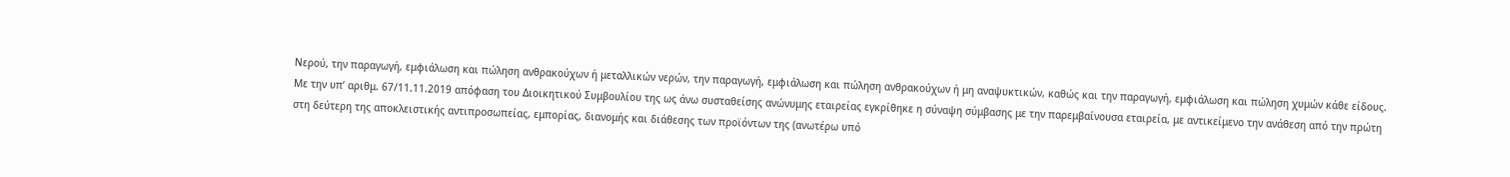Νερού, την παραγωγή, εμφιάλωση και πώληση ανθρακούχων ή μεταλλικών νερών, την παραγωγή, εμφιάλωση και πώληση ανθρακούχων ή μη αναψυκτικών, καθώς και την παραγωγή, εμφιάλωση και πώληση χυμών κάθε είδους. Με την υπ’ αριθμ. 67/11.11.2019 απόφαση του Διοικητικού Συμβουλίου της ως άνω συσταθείσης ανώνυμης εταιρείας εγκρίθηκε η σύναψη σύμβασης με την παρεμβαίνουσα εταιρεία, με αντικείμενο την ανάθεση από την πρώτη στη δεύτερη της αποκλειστικής αντιπροσωπείας, εμπορίας, διανομής και διάθεσης των προϊόντων της (ανωτέρω υπό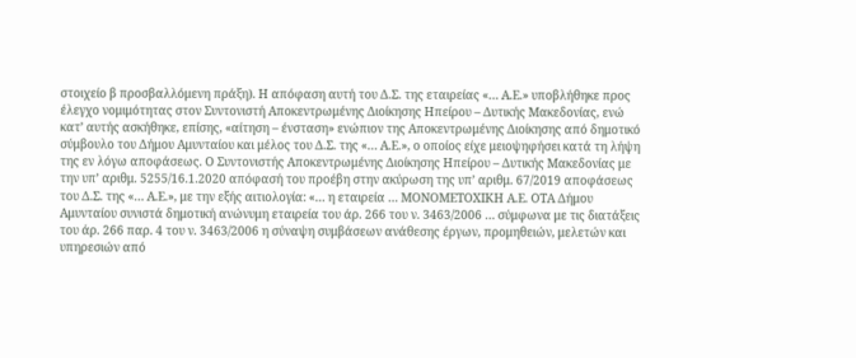στοιχείο β προσβαλλόμενη πράξη). Η απόφαση αυτή του Δ.Σ. της εταιρείας «… Α.Ε.» υποβλήθηκε προς έλεγχο νομιμότητας στον Συντονιστή Αποκεντρωμένης Διοίκησης Ηπείρου – Δυτικής Μακεδονίας, ενώ κατ’ αυτής ασκήθηκε, επίσης, «αίτηση – ένσταση» ενώπιον της Αποκεντρωμένης Διοίκησης από δημοτικό σύμβουλο του Δήμου Αμυνταίου και μέλος του Δ.Σ. της «… Α.Ε.», ο οποίος είχε μειοψηφήσει κατά τη λήψη της εν λόγω αποφάσεως. Ο Συντονιστής Αποκεντρωμένης Διοίκησης Ηπείρου – Δυτικής Μακεδονίας με την υπ’ αριθμ. 5255/16.1.2020 απόφασή του προέβη στην ακύρωση της υπ’ αριθμ. 67/2019 αποφάσεως του Δ.Σ. της «… Α.Ε.», με την εξής αιτιολογία: «… η εταιρεία … ΜΟΝΟΜΕΤΟΧΙΚΗ Α.Ε. ΟΤΑ Δήμου Αμυνταίου συνιστά δημοτική ανώνυμη εταιρεία του άρ. 266 του ν. 3463/2006 … σύμφωνα με τις διατάξεις του άρ. 266 παρ. 4 του ν. 3463/2006 η σύναψη συμβάσεων ανάθεσης έργων, προμηθειών, μελετών και υπηρεσιών από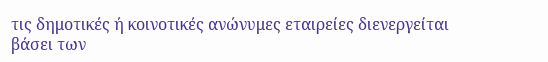τις δημοτικές ή κοινοτικές ανώνυμες εταιρείες διενεργείται βάσει των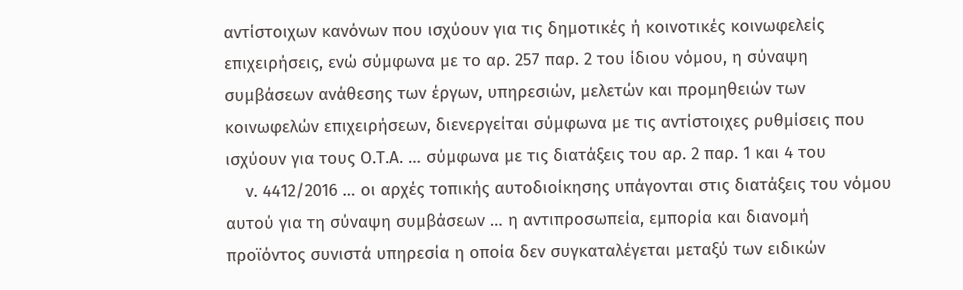αντίστοιχων κανόνων που ισχύουν για τις δημοτικές ή κοινοτικές κοινωφελείς επιχειρήσεις, ενώ σύμφωνα με το αρ. 257 παρ. 2 του ίδιου νόμου, η σύναψη συμβάσεων ανάθεσης των έργων, υπηρεσιών, μελετών και προμηθειών των κοινωφελών επιχειρήσεων, διενεργείται σύμφωνα με τις αντίστοιχες ρυθμίσεις που ισχύουν για τους Ο.Τ.Α. … σύμφωνα με τις διατάξεις του αρ. 2 παρ. 1 και 4 του
    ν. 4412/2016 … οι αρχές τοπικής αυτοδιοίκησης υπάγονται στις διατάξεις του νόμου αυτού για τη σύναψη συμβάσεων … η αντιπροσωπεία, εμπορία και διανομή προϊόντος συνιστά υπηρεσία η οποία δεν συγκαταλέγεται μεταξύ των ειδικών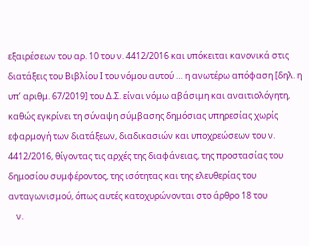εξαιρέσεων του αρ. 10 του ν. 4412/2016 και υπόκειται κανονικά στις διατάξεις του Βιβλίου Ι του νόμου αυτού … η ανωτέρω απόφαση [δηλ. η υπ’ αριθμ. 67/2019] του Δ.Σ. είναι νόμω αβάσιμη και αναιτιολόγητη, καθώς εγκρίνει τη σύναψη σύμβασης δημόσιας υπηρεσίας χωρίς εφαρμογή των διατάξεων, διαδικασιών και υποχρεώσεων του ν. 4412/2016, θίγοντας τις αρχές της διαφάνειας, της προστασίας του δημοσίου συμφέροντος, της ισότητας και της ελευθερίας του ανταγωνισμού, όπως αυτές κατοχυρώνονται στο άρθρο 18 του
    ν.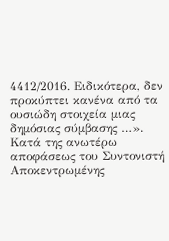4412/2016. Ειδικότερα, δεν προκύπτει κανένα από τα ουσιώδη στοιχεία μιας δημόσιας σύμβασης …». Κατά της ανωτέρω αποφάσεως του Συντονιστή Αποκεντρωμένης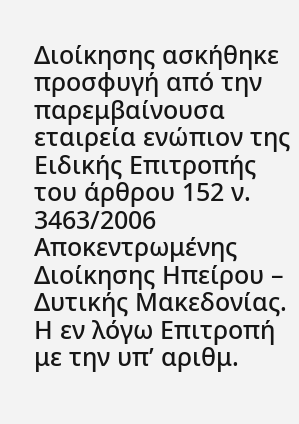Διοίκησης ασκήθηκε προσφυγή από την παρεμβαίνουσα εταιρεία ενώπιον της Ειδικής Επιτροπής του άρθρου 152 ν. 3463/2006 Αποκεντρωμένης Διοίκησης Ηπείρου – Δυτικής Μακεδονίας. Η εν λόγω Επιτροπή με την υπ’ αριθμ.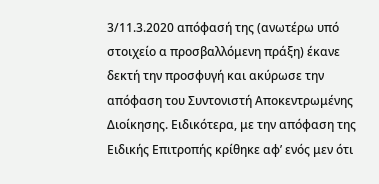3/11.3.2020 απόφασή της (ανωτέρω υπό στοιχείο α προσβαλλόμενη πράξη) έκανε δεκτή την προσφυγή και ακύρωσε την απόφαση του Συντονιστή Αποκεντρωμένης Διοίκησης. Ειδικότερα, με την απόφαση της Ειδικής Επιτροπής κρίθηκε αφ’ ενός μεν ότι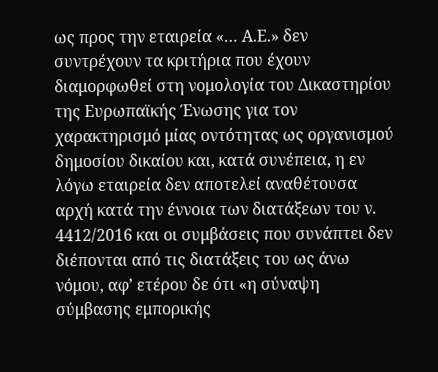ως προς την εταιρεία «… Α.Ε.» δεν συντρέχουν τα κριτήρια που έχουν διαμορφωθεί στη νομολογία του Δικαστηρίου της Ευρωπαϊκής Ένωσης για τον χαρακτηρισμό μίας οντότητας ως οργανισμού δημοσίου δικαίου και, κατά συνέπεια, η εν λόγω εταιρεία δεν αποτελεί αναθέτουσα αρχή κατά την έννοια των διατάξεων του ν. 4412/2016 και οι συμβάσεις που συνάπτει δεν διέπονται από τις διατάξεις του ως άνω νόμου, αφ’ ετέρου δε ότι «η σύναψη σύμβασης εμπορικής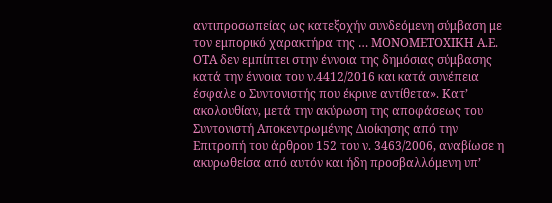αντιπροσωπείας ως κατεξοχήν συνδεόμενη σύμβαση με τον εμπορικό χαρακτήρα της … ΜΟΝΟΜΕΤΟΧΙΚΗ Α.Ε. ΟΤΑ δεν εμπίπτει στην έννοια της δημόσιας σύμβασης κατά την έννοια του ν.4412/2016 και κατά συνέπεια έσφαλε ο Συντονιστής που έκρινε αντίθετα». Κατ’ ακολουθίαν, μετά την ακύρωση της αποφάσεως του Συντονιστή Αποκεντρωμένης Διοίκησης από την Επιτροπή του άρθρου 152 του ν. 3463/2006, αναβίωσε η ακυρωθείσα από αυτόν και ήδη προσβαλλόμενη υπ’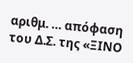αριθμ. … απόφαση του Δ.Σ. της «ΞΙΝΟ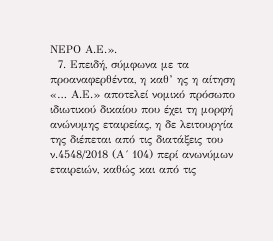ΝΕΡΟ Α.Ε.».
  7. Επειδή, σύμφωνα με τα προαναφερθέντα, η καθ’ ης η αίτηση «… Α.Ε.» αποτελεί νομικό πρόσωπο ιδιωτικού δικαίου που έχει τη μορφή ανώνυμης εταιρείας, η δε λειτουργία της διέπεται από τις διατάξεις του ν.4548/2018 (Α´ 104) περί ανωνύμων εταιρειών, καθώς και από τις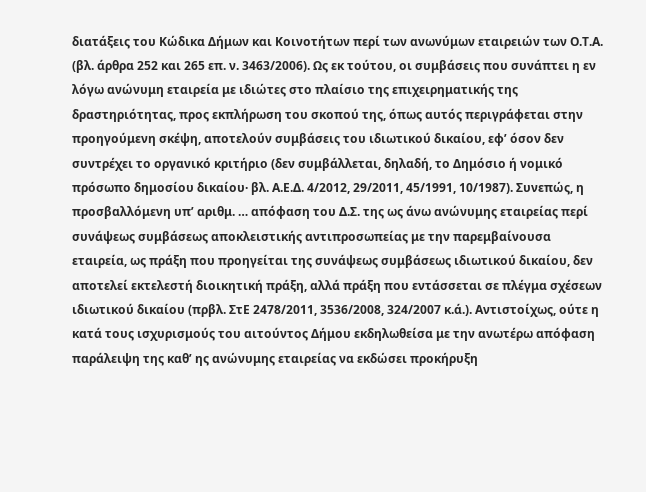διατάξεις του Κώδικα Δήμων και Κοινοτήτων περί των ανωνύμων εταιρειών των Ο.Τ.Α. (βλ. άρθρα 252 και 265 επ. ν. 3463/2006). Ως εκ τούτου, οι συμβάσεις που συνάπτει η εν λόγω ανώνυμη εταιρεία με ιδιώτες στο πλαίσιο της επιχειρηματικής της δραστηριότητας, προς εκπλήρωση του σκοπού της, όπως αυτός περιγράφεται στην προηγούμενη σκέψη, αποτελούν συμβάσεις του ιδιωτικού δικαίου, εφ’ όσον δεν συντρέχει το οργανικό κριτήριο (δεν συμβάλλεται, δηλαδή, το Δημόσιο ή νομικό πρόσωπο δημοσίου δικαίου· βλ. Α.Ε.Δ. 4/2012, 29/2011, 45/1991, 10/1987). Συνεπώς, η προσβαλλόμενη υπ’ αριθμ. … απόφαση του Δ.Σ. της ως άνω ανώνυμης εταιρείας περί συνάψεως συμβάσεως αποκλειστικής αντιπροσωπείας με την παρεμβαίνουσα εταιρεία, ως πράξη που προηγείται της συνάψεως συμβάσεως ιδιωτικού δικαίου, δεν αποτελεί εκτελεστή διοικητική πράξη, αλλά πράξη που εντάσσεται σε πλέγμα σχέσεων ιδιωτικού δικαίου (πρβλ. ΣτΕ 2478/2011, 3536/2008, 324/2007 κ.ά.). Αντιστοίχως, ούτε η κατά τους ισχυρισμούς του αιτούντος Δήμου εκδηλωθείσα με την ανωτέρω απόφαση παράλειψη της καθ’ ης ανώνυμης εταιρείας να εκδώσει προκήρυξη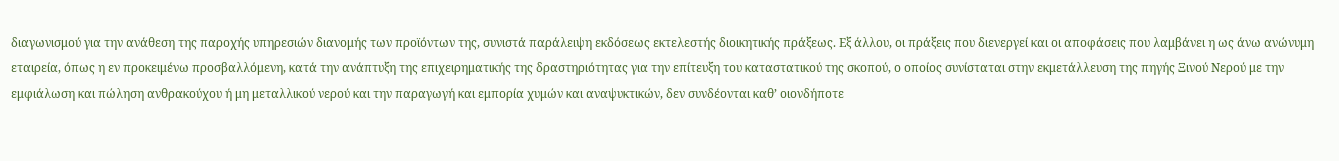διαγωνισμού για την ανάθεση της παροχής υπηρεσιών διανομής των προϊόντων της, συνιστά παράλειψη εκδόσεως εκτελεστής διοικητικής πράξεως. Εξ άλλου, οι πράξεις που διενεργεί και οι αποφάσεις που λαμβάνει η ως άνω ανώνυμη εταιρεία, όπως η εν προκειμένω προσβαλλόμενη, κατά την ανάπτυξη της επιχειρηματικής της δραστηριότητας για την επίτευξη του καταστατικού της σκοπού, ο οποίος συνίσταται στην εκμετάλλευση της πηγής Ξινού Νερού με την εμφιάλωση και πώληση ανθρακούχου ή μη μεταλλικού νερού και την παραγωγή και εμπορία χυμών και αναψυκτικών, δεν συνδέονται καθ’ οιονδήποτε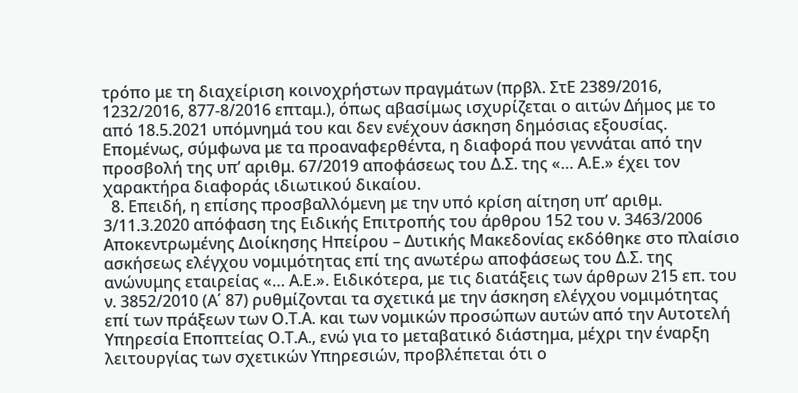τρόπο με τη διαχείριση κοινοχρήστων πραγμάτων (πρβλ. ΣτΕ 2389/2016, 1232/2016, 877-8/2016 επταμ.), όπως αβασίμως ισχυρίζεται ο αιτών Δήμος με το από 18.5.2021 υπόμνημά του και δεν ενέχουν άσκηση δημόσιας εξουσίας. Επομένως, σύμφωνα με τα προαναφερθέντα, η διαφορά που γεννάται από την προσβολή της υπ’ αριθμ. 67/2019 αποφάσεως του Δ.Σ. της «… Α.Ε.» έχει τον χαρακτήρα διαφοράς ιδιωτικού δικαίου.
  8. Επειδή, η επίσης προσβαλλόμενη με την υπό κρίση αίτηση υπ’ αριθμ. 3/11.3.2020 απόφαση της Ειδικής Επιτροπής του άρθρου 152 του ν. 3463/2006 Αποκεντρωμένης Διοίκησης Ηπείρου – Δυτικής Μακεδονίας εκδόθηκε στο πλαίσιο ασκήσεως ελέγχου νομιμότητας επί της ανωτέρω αποφάσεως του Δ.Σ. της ανώνυμης εταιρείας «… Α.Ε.». Ειδικότερα, με τις διατάξεις των άρθρων 215 επ. του ν. 3852/2010 (Α΄ 87) ρυθμίζονται τα σχετικά με την άσκηση ελέγχου νομιμότητας επί των πράξεων των Ο.Τ.Α. και των νομικών προσώπων αυτών από την Αυτοτελή Υπηρεσία Εποπτείας Ο.Τ.Α., ενώ για το μεταβατικό διάστημα, μέχρι την έναρξη λειτουργίας των σχετικών Υπηρεσιών, προβλέπεται ότι ο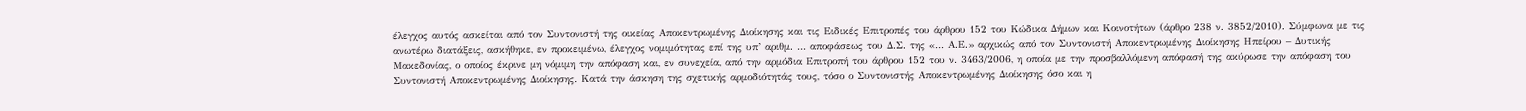έλεγχος αυτός ασκείται από τον Συντονιστή της οικείας Αποκεντρωμένης Διοίκησης και τις Ειδικές Επιτροπές του άρθρου 152 του Κώδικα Δήμων και Κοινοτήτων (άρθρο 238 ν. 3852/2010). Σύμφωνα με τις ανωτέρω διατάξεις, ασκήθηκε, εν προκειμένω, έλεγχος νομιμότητας επί της υπ’ αριθμ. … αποφάσεως του Δ.Σ. της «… Α.Ε.» αρχικώς από τον Συντονιστή Αποκεντρωμένης Διοίκησης Ηπείρου – Δυτικής Μακεδονίας, ο οποίος έκρινε μη νόμιμη την απόφαση και, εν συνεχεία, από την αρμόδια Επιτροπή του άρθρου 152 του ν. 3463/2006, η οποία με την προσβαλλόμενη απόφασή της ακύρωσε την απόφαση του Συντονιστή Αποκεντρωμένης Διοίκησης. Κατά την άσκηση της σχετικής αρμοδιότητάς τους, τόσο ο Συντονιστής Αποκεντρωμένης Διοίκησης όσο και η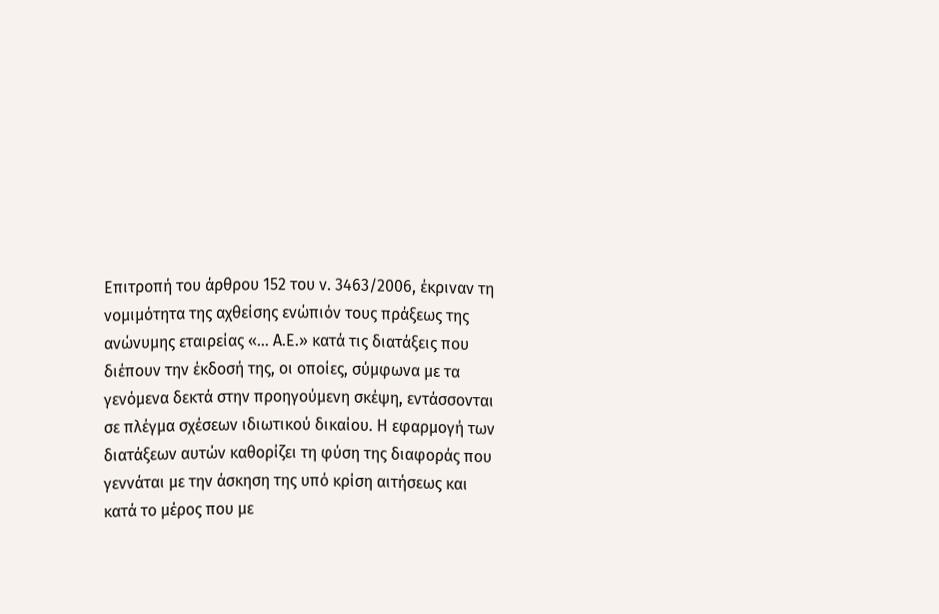Επιτροπή του άρθρου 152 του ν. 3463/2006, έκριναν τη νομιμότητα της αχθείσης ενώπιόν τους πράξεως της ανώνυμης εταιρείας «… Α.Ε.» κατά τις διατάξεις που διέπουν την έκδοσή της, οι οποίες, σύμφωνα με τα γενόμενα δεκτά στην προηγούμενη σκέψη, εντάσσονται σε πλέγμα σχέσεων ιδιωτικού δικαίου. Η εφαρμογή των διατάξεων αυτών καθορίζει τη φύση της διαφοράς που γεννάται με την άσκηση της υπό κρίση αιτήσεως και κατά το μέρος που με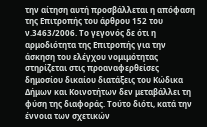την αίτηση αυτή προσβάλλεται η απόφαση της Επιτροπής του άρθρου 152 του ν.3463/2006. Το γεγονός δε ότι η αρμοδιότητα της Επιτροπής για την άσκηση του ελέγχου νομιμότητας στηρίζεται στις προαναφερθείσες δημοσίου δικαίου διατάξεις του Κώδικα Δήμων και Κοινοτήτων δεν μεταβάλλει τη φύση της διαφοράς. Τούτο διότι, κατά την έννοια των σχετικών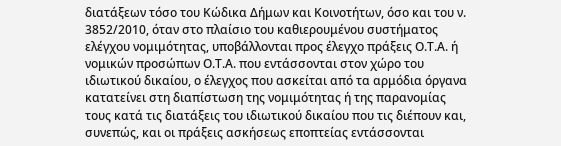διατάξεων τόσο του Κώδικα Δήμων και Κοινοτήτων, όσο και του ν. 3852/2010, όταν στο πλαίσιο του καθιερουμένου συστήματος ελέγχου νομιμότητας, υποβάλλονται προς έλεγχο πράξεις Ο.Τ.Α. ή νομικών προσώπων Ο.Τ.Α. που εντάσσονται στον χώρο του ιδιωτικού δικαίου, ο έλεγχος που ασκείται από τα αρμόδια όργανα κατατείνει στη διαπίστωση της νομιμότητας ή της παρανομίας τους κατά τις διατάξεις του ιδιωτικού δικαίου που τις διέπουν και, συνεπώς, και οι πράξεις ασκήσεως εποπτείας εντάσσονται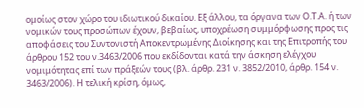ομοίως στον χώρο του ιδιωτικού δικαίου. Εξ άλλου, τα όργανα των Ο.Τ.Α. ή των νομικών τους προσώπων έχουν, βεβαίως, υποχρέωση συμμόρφωσης προς τις αποφάσεις του Συντονιστή Αποκεντρωμένης Διοίκησης και της Επιτροπής του άρθρου 152 του ν.3463/2006 που εκδίδονται κατά την άσκηση ελέγχου νομιμότητας επί των πράξεών τους (βλ. άρθρ. 231 ν. 3852/2010, άρθρ. 154 ν. 3463/2006). Η τελική κρίση, όμως,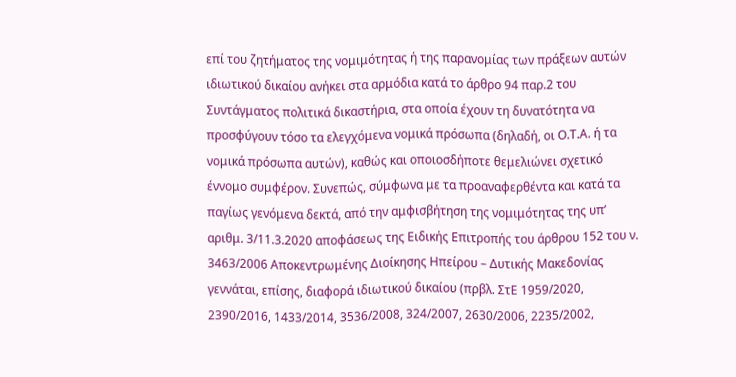επί του ζητήματος της νομιμότητας ή της παρανομίας των πράξεων αυτών ιδιωτικού δικαίου ανήκει στα αρμόδια κατά το άρθρο 94 παρ.2 του Συντάγματος πολιτικά δικαστήρια, στα οποία έχουν τη δυνατότητα να προσφύγουν τόσο τα ελεγχόμενα νομικά πρόσωπα (δηλαδή, οι Ο.Τ.Α. ή τα νομικά πρόσωπα αυτών), καθώς και οποιοσδήποτε θεμελιώνει σχετικό έννομο συμφέρον. Συνεπώς, σύμφωνα με τα προαναφερθέντα και κατά τα παγίως γενόμενα δεκτά, από την αμφισβήτηση της νομιμότητας της υπ’ αριθμ. 3/11.3.2020 αποφάσεως της Ειδικής Επιτροπής του άρθρου 152 του ν. 3463/2006 Αποκεντρωμένης Διοίκησης Ηπείρου – Δυτικής Μακεδονίας γεννάται, επίσης, διαφορά ιδιωτικού δικαίου (πρβλ. ΣτΕ 1959/2020, 2390/2016, 1433/2014, 3536/2008, 324/2007, 2630/2006, 2235/2002,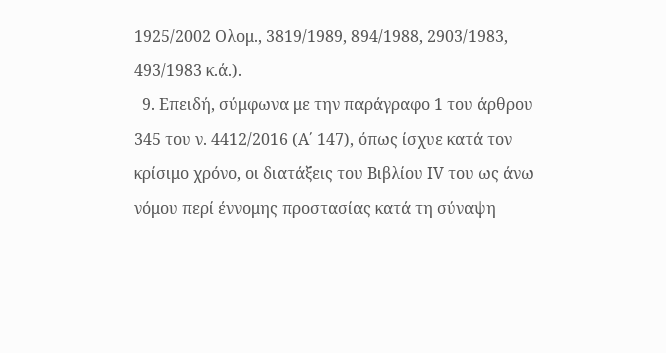1925/2002 Ολομ., 3819/1989, 894/1988, 2903/1983, 493/1983 κ.ά.).
  9. Επειδή, σύμφωνα με την παράγραφο 1 του άρθρου 345 του ν. 4412/2016 (Α΄ 147), όπως ίσχυε κατά τον κρίσιμο χρόνο, οι διατάξεις του Βιβλίου ΙV του ως άνω νόμου περί έννομης προστασίας κατά τη σύναψη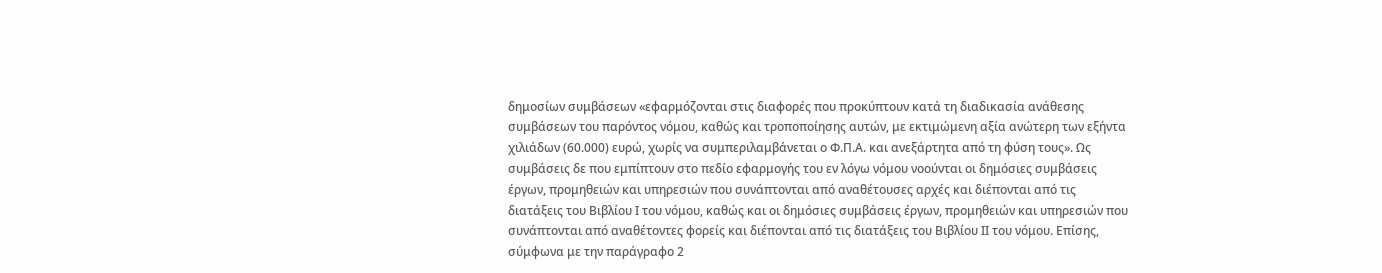δημοσίων συμβάσεων «εφαρμόζονται στις διαφορές που προκύπτουν κατά τη διαδικασία ανάθεσης συμβάσεων του παρόντος νόμου, καθώς και τροποποίησης αυτών, με εκτιμώμενη αξία ανώτερη των εξήντα χιλιάδων (60.000) ευρώ, χωρίς να συμπεριλαμβάνεται ο Φ.Π.Α. και ανεξάρτητα από τη φύση τους». Ως συμβάσεις δε που εμπίπτουν στο πεδίο εφαρμογής του εν λόγω νόμου νοούνται οι δημόσιες συμβάσεις έργων, προμηθειών και υπηρεσιών που συνάπτονται από αναθέτουσες αρχές και διέπονται από τις διατάξεις του Βιβλίου Ι του νόμου, καθώς και οι δημόσιες συμβάσεις έργων, προμηθειών και υπηρεσιών που συνάπτονται από αναθέτοντες φορείς και διέπονται από τις διατάξεις του Βιβλίου ΙΙ του νόμου. Επίσης, σύμφωνα με την παράγραφο 2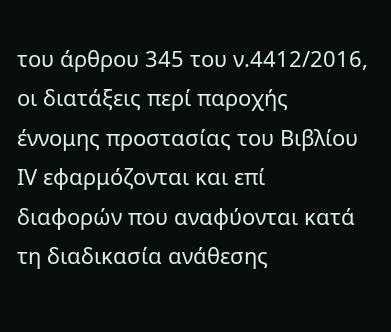του άρθρου 345 του ν.4412/2016, οι διατάξεις περί παροχής έννομης προστασίας του Βιβλίου ΙV εφαρμόζονται και επί διαφορών που αναφύονται κατά τη διαδικασία ανάθεσης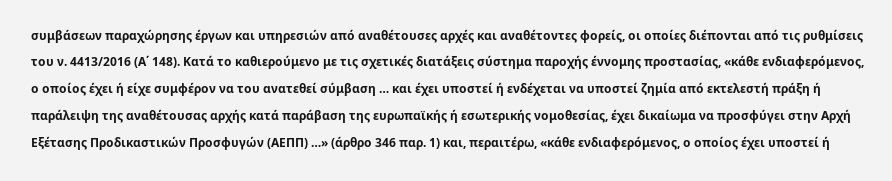συμβάσεων παραχώρησης έργων και υπηρεσιών από αναθέτουσες αρχές και αναθέτοντες φορείς, οι οποίες διέπονται από τις ρυθμίσεις του ν. 4413/2016 (Α΄ 148). Κατά το καθιερούμενο με τις σχετικές διατάξεις σύστημα παροχής έννομης προστασίας, «κάθε ενδιαφερόμενος, ο οποίος έχει ή είχε συμφέρον να του ανατεθεί σύμβαση … και έχει υποστεί ή ενδέχεται να υποστεί ζημία από εκτελεστή πράξη ή παράλειψη της αναθέτουσας αρχής κατά παράβαση της ευρωπαϊκής ή εσωτερικής νομοθεσίας, έχει δικαίωμα να προσφύγει στην Αρχή Εξέτασης Προδικαστικών Προσφυγών (ΑΕΠΠ) …» (άρθρο 346 παρ. 1) και, περαιτέρω, «κάθε ενδιαφερόμενος, ο οποίος έχει υποστεί ή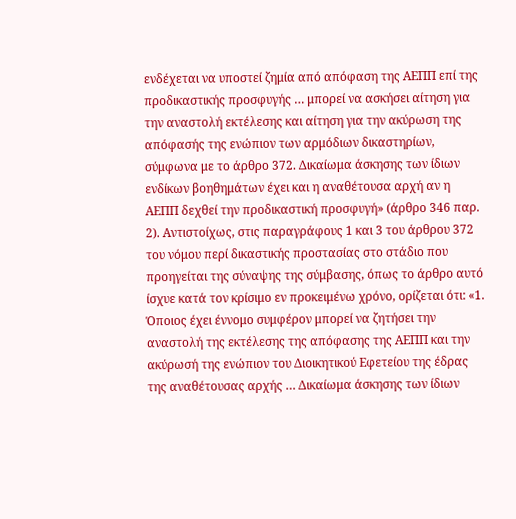ενδέχεται να υποστεί ζημία από απόφαση της ΑΕΠΠ επί της προδικαστικής προσφυγής … μπορεί να ασκήσει αίτηση για την αναστολή εκτέλεσης και αίτηση για την ακύρωση της απόφασής της ενώπιον των αρμόδιων δικαστηρίων, σύμφωνα με το άρθρο 372. Δικαίωμα άσκησης των ίδιων ενδίκων βοηθημάτων έχει και η αναθέτουσα αρχή αν η ΑΕΠΠ δεχθεί την προδικαστική προσφυγή» (άρθρο 346 παρ. 2). Αντιστοίχως, στις παραγράφους 1 και 3 του άρθρου 372 του νόμου περί δικαστικής προστασίας στο στάδιο που προηγείται της σύναψης της σύμβασης, όπως το άρθρο αυτό ίσχυε κατά τον κρίσιμο εν προκειμένω χρόνο, ορίζεται ότι: «1. Όποιος έχει έννομο συμφέρον μπορεί να ζητήσει την αναστολή της εκτέλεσης της απόφασης της ΑΕΠΠ και την ακύρωσή της ενώπιον του Διοικητικού Εφετείου της έδρας της αναθέτουσας αρχής … Δικαίωμα άσκησης των ίδιων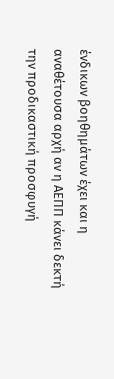ένδικων βοηθημάτων έχει και η αναθέτουσα αρχή αν η ΑΕΠΠ κάνει δεκτή την προδικαστική προσφυγή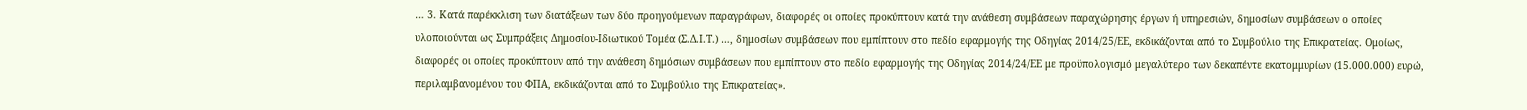… 3. Κατά παρέκκλιση των διατάξεων των δύο προηγούμενων παραγράφων, διαφορές οι οποίες προκύπτουν κατά την ανάθεση συμβάσεων παραχώρησης έργων ή υπηρεσιών, δημοσίων συμβάσεων ο οποίες υλοποιούνται ως Συμπράξεις Δημοσίου-Ιδιωτικού Τομέα (Σ.Δ.Ι.Τ.) …, δημοσίων συμβάσεων που εμπίπτουν στο πεδίο εφαρμογής της Οδηγίας 2014/25/ΕΕ, εκδικάζονται από το Συμβούλιο της Επικρατείας. Ομοίως, διαφορές οι οποίες προκύπτουν από την ανάθεση δημόσιων συμβάσεων που εμπίπτουν στο πεδίο εφαρμογής της Οδηγίας 2014/24/ΕΕ με προϋπολογισμό μεγαλύτερο των δεκαπέντε εκατομμυρίων (15.000.000) ευρώ, περιλαμβανομένου του ΦΠΑ, εκδικάζονται από το Συμβούλιο της Επικρατείας».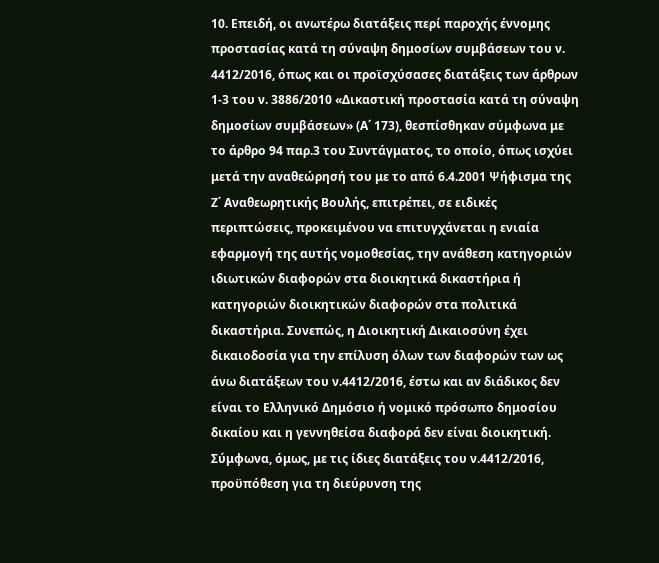10. Επειδή, οι ανωτέρω διατάξεις περί παροχής έννομης προστασίας κατά τη σύναψη δημοσίων συμβάσεων του ν. 4412/2016, όπως και οι προϊσχύσασες διατάξεις των άρθρων 1-3 του ν. 3886/2010 «Δικαστική προστασία κατά τη σύναψη δημοσίων συμβάσεων» (Α΄ 173), θεσπίσθηκαν σύμφωνα με το άρθρο 94 παρ.3 του Συντάγματος, το οποίο, όπως ισχύει μετά την αναθεώρησή του με το από 6.4.2001 Ψήφισμα της Ζ΄ Αναθεωρητικής Βουλής, επιτρέπει, σε ειδικές περιπτώσεις, προκειμένου να επιτυγχάνεται η ενιαία εφαρμογή της αυτής νομοθεσίας, την ανάθεση κατηγοριών ιδιωτικών διαφορών στα διοικητικά δικαστήρια ή κατηγοριών διοικητικών διαφορών στα πολιτικά δικαστήρια. Συνεπώς, η Διοικητική Δικαιοσύνη έχει δικαιοδοσία για την επίλυση όλων των διαφορών των ως άνω διατάξεων του ν.4412/2016, έστω και αν διάδικος δεν είναι το Ελληνικό Δημόσιο ή νομικό πρόσωπο δημοσίου δικαίου και η γεννηθείσα διαφορά δεν είναι διοικητική. Σύμφωνα, όμως, με τις ίδιες διατάξεις του ν.4412/2016, προϋπόθεση για τη διεύρυνση της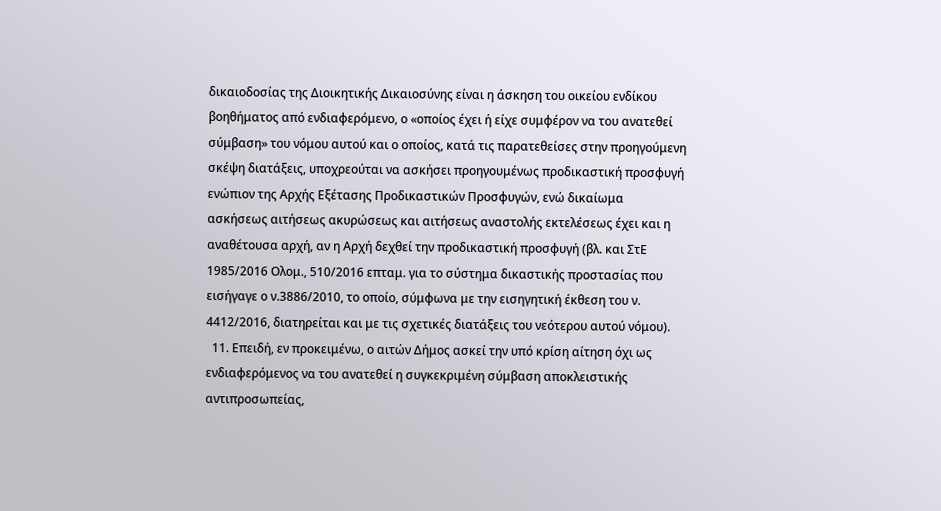δικαιοδοσίας της Διοικητικής Δικαιοσύνης είναι η άσκηση του οικείου ενδίκου βοηθήματος από ενδιαφερόμενο, ο «οποίος έχει ή είχε συμφέρον να του ανατεθεί σύμβαση» του νόμου αυτού και ο οποίος, κατά τις παρατεθείσες στην προηγούμενη σκέψη διατάξεις, υποχρεούται να ασκήσει προηγουμένως προδικαστική προσφυγή ενώπιον της Αρχής Εξέτασης Προδικαστικών Προσφυγών, ενώ δικαίωμα ασκήσεως αιτήσεως ακυρώσεως και αιτήσεως αναστολής εκτελέσεως έχει και η αναθέτουσα αρχή, αν η Αρχή δεχθεί την προδικαστική προσφυγή (βλ. και ΣτΕ 1985/2016 Ολομ., 510/2016 επταμ. για το σύστημα δικαστικής προστασίας που εισήγαγε ο ν.3886/2010, το οποίο, σύμφωνα με την εισηγητική έκθεση του ν. 4412/2016, διατηρείται και με τις σχετικές διατάξεις του νεότερου αυτού νόμου).
  11. Επειδή, εν προκειμένω, ο αιτών Δήμος ασκεί την υπό κρίση αίτηση όχι ως ενδιαφερόμενος να του ανατεθεί η συγκεκριμένη σύμβαση αποκλειστικής αντιπροσωπείας,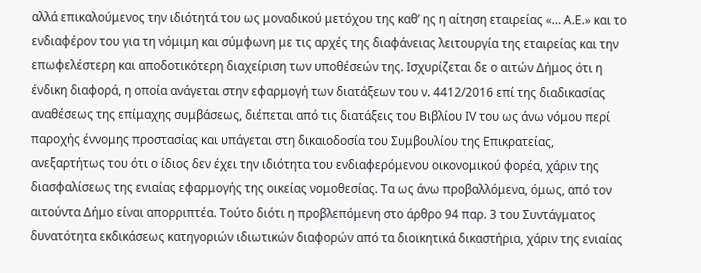αλλά επικαλούμενος την ιδιότητά του ως μοναδικού μετόχου της καθ’ ης η αίτηση εταιρείας «… Α.Ε.» και το ενδιαφέρον του για τη νόμιμη και σύμφωνη με τις αρχές της διαφάνειας λειτουργία της εταιρείας και την επωφελέστερη και αποδοτικότερη διαχείριση των υποθέσεών της. Ισχυρίζεται δε ο αιτών Δήμος ότι η ένδικη διαφορά, η οποία ανάγεται στην εφαρμογή των διατάξεων του ν. 4412/2016 επί της διαδικασίας αναθέσεως της επίμαχης συμβάσεως, διέπεται από τις διατάξεις του Βιβλίου ΙV του ως άνω νόμου περί παροχής έννομης προστασίας και υπάγεται στη δικαιοδοσία του Συμβουλίου της Επικρατείας, ανεξαρτήτως του ότι ο ίδιος δεν έχει την ιδιότητα του ενδιαφερόμενου οικονομικού φορέα, χάριν της διασφαλίσεως της ενιαίας εφαρμογής της οικείας νομοθεσίας. Τα ως άνω προβαλλόμενα, όμως, από τον αιτούντα Δήμο είναι απορριπτέα. Τούτο διότι η προβλεπόμενη στο άρθρο 94 παρ. 3 του Συντάγματος δυνατότητα εκδικάσεως κατηγοριών ιδιωτικών διαφορών από τα διοικητικά δικαστήρια, χάριν της ενιαίας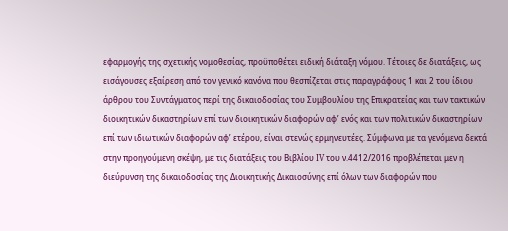εφαρμογής της σχετικής νομοθεσίας, προϋποθέτει ειδική διάταξη νόμου. Τέτοιες δε διατάξεις, ως εισάγουσες εξαίρεση από τον γενικό κανόνα που θεσπίζεται στις παραγράφους 1 και 2 του ίδιου άρθρου του Συντάγματος περί της δικαιοδοσίας του Συμβουλίου της Επικρατείας και των τακτικών διοικητικών δικαστηρίων επί των διοικητικών διαφορών αφ’ ενός και των πολιτικών δικαστηρίων επί των ιδιωτικών διαφορών αφ’ ετέρου, είναι στενώς ερμηνευτέες. Σύμφωνα με τα γενόμενα δεκτά στην προηγούμενη σκέψη, με τις διατάξεις του Βιβλίου IV του ν.4412/2016 προβλέπεται μεν η διεύρυνση της δικαιοδοσίας της Διοικητικής Δικαιοσύνης επί όλων των διαφορών που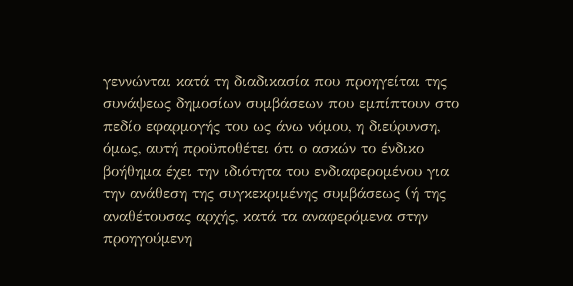γεννώνται κατά τη διαδικασία που προηγείται της συνάψεως δημοσίων συμβάσεων που εμπίπτουν στο πεδίο εφαρμογής του ως άνω νόμου, η διεύρυνση, όμως, αυτή προϋποθέτει ότι ο ασκών το ένδικο βοήθημα έχει την ιδιότητα του ενδιαφερομένου για την ανάθεση της συγκεκριμένης συμβάσεως (ή της αναθέτουσας αρχής, κατά τα αναφερόμενα στην προηγούμενη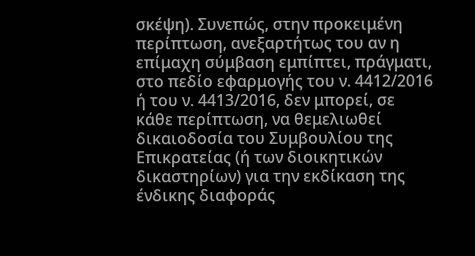σκέψη). Συνεπώς, στην προκειμένη περίπτωση, ανεξαρτήτως του αν η επίμαχη σύμβαση εμπίπτει, πράγματι, στο πεδίο εφαρμογής του ν. 4412/2016 ή του ν. 4413/2016, δεν μπορεί, σε κάθε περίπτωση, να θεμελιωθεί δικαιοδοσία του Συμβουλίου της Επικρατείας (ή των διοικητικών δικαστηρίων) για την εκδίκαση της ένδικης διαφοράς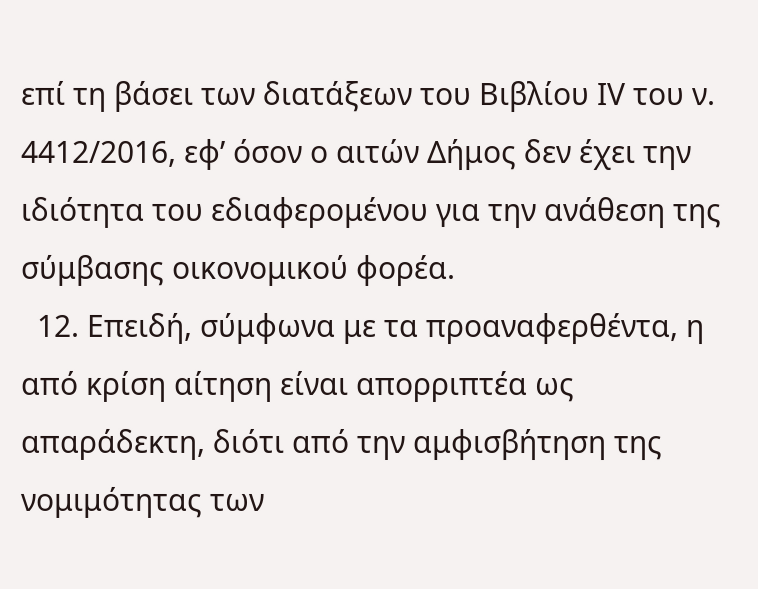επί τη βάσει των διατάξεων του Βιβλίου ΙV του ν. 4412/2016, εφ’ όσον ο αιτών Δήμος δεν έχει την ιδιότητα του εδιαφερομένου για την ανάθεση της σύμβασης οικονομικού φορέα.
  12. Επειδή, σύμφωνα με τα προαναφερθέντα, η από κρίση αίτηση είναι απορριπτέα ως απαράδεκτη, διότι από την αμφισβήτηση της νομιμότητας των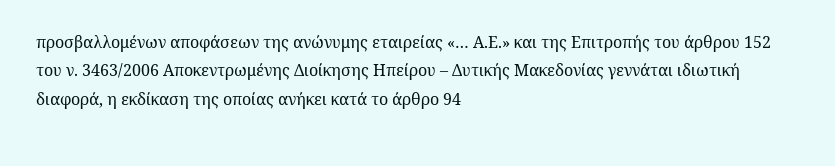προσβαλλομένων αποφάσεων της ανώνυμης εταιρείας «… Α.Ε.» και της Επιτροπής του άρθρου 152 του ν. 3463/2006 Αποκεντρωμένης Διοίκησης Ηπείρου – Δυτικής Μακεδονίας γεννάται ιδιωτική διαφορά, η εκδίκαση της οποίας ανήκει κατά το άρθρο 94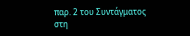παρ. 2 του Συντάγματος στη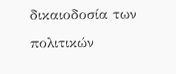δικαιοδοσία των πολιτικών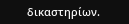δικαστηρίων.